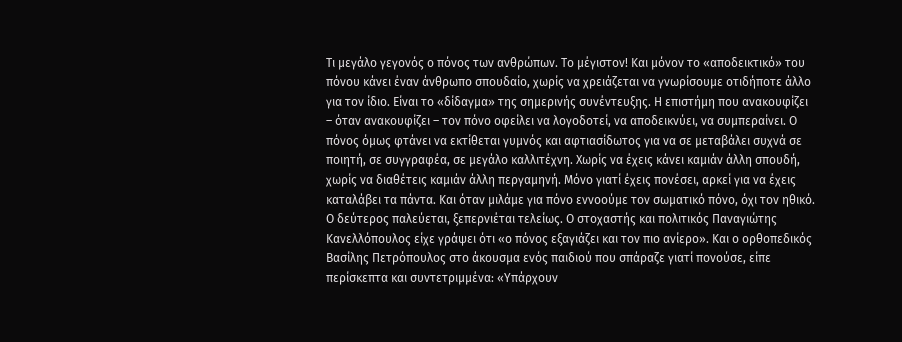Τι μεγάλο γεγονός ο πόνος των ανθρώπων. Το μέγιστον! Και μόνον το «αποδεικτικό» του πόνου κάνει έναν άνθρωπο σπουδαίο, χωρίς να χρειάζεται να γνωρίσουμε οτιδήποτε άλλο για τον ίδιο. Είναι το «δίδαγμα» της σημερινής συνέντευξης. Η επιστήμη που ανακουφίζει – όταν ανακουφίζει – τον πόνο οφείλει να λογοδοτεί, να αποδεικνύει, να συμπεραίνει. Ο πόνος όμως φτάνει να εκτίθεται γυμνός και αφτιασίδωτος για να σε μεταβάλει συχνά σε ποιητή, σε συγγραφέα, σε μεγάλο καλλιτέχνη. Χωρίς να έχεις κάνει καμιάν άλλη σπουδή, χωρίς να διαθέτεις καμιάν άλλη περγαμηνή. Μόνο γιατί έχεις πονέσει, αρκεί για να έχεις καταλάβει τα πάντα. Και όταν μιλάμε για πόνο εννοούμε τον σωματικό πόνο, όχι τον ηθικό. Ο δεύτερος παλεύεται, ξεπερνιέται τελείως. Ο στοχαστής και πολιτικός Παναγιώτης Κανελλόπουλος είχε γράψει ότι «ο πόνος εξαγιάζει και τον πιο ανίερο». Και ο ορθοπεδικός Βασίλης Πετρόπουλος στο άκουσμα ενός παιδιού που σπάραζε γιατί πονούσε, είπε περίσκεπτα και συντετριμμένα: «Υπάρχουν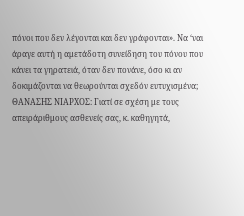πόνοι που δεν λέγονται και δεν γράφονται». Να ‘ναι άραγε αυτή η αμετάδοτη συνείδηση του πόνου που κάνει τα γηρατειά, όταν δεν πονάνε, όσο κι αν δοκιμάζονται να θεωρούνται σχεδόν ευτυχισμένα;
ΘΑΝΑΣΗΣ ΝΙΑΡΧΟΣ: Γιατί σε σχέση με τους απειράριθμους ασθενείς σας, κ. καθηγητά,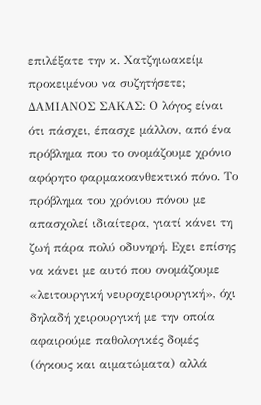επιλέξατε την κ. Χατζηιωακείμ προκειμένου να συζητήσετε;
ΔΑΜΙΑΝΟΣ ΣΑΚΑΣ: Ο λόγος είναι ότι πάσχει, έπασχε μάλλον, από ένα πρόβλημα που το ονομάζουμε χρόνιο αφόρητο φαρμακοανθεκτικό πόνο. Το πρόβλημα του χρόνιου πόνου με απασχολεί ιδιαίτερα, γιατί κάνει τη ζωή πάρα πολύ οδυνηρή. Εχει επίσης να κάνει με αυτό που ονομάζουμε «λειτουργική νευροχειρουργική», όχι δηλαδή χειρουργική με την οποία αφαιρούμε παθολογικές δομές (όγκους και αιματώματα) αλλά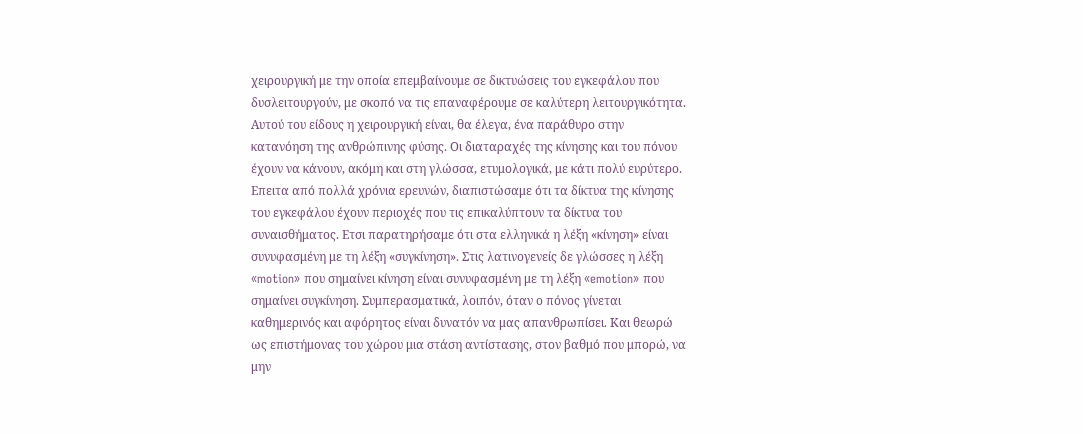χειρουργική με την οποία επεμβαίνουμε σε δικτυώσεις του εγκεφάλου που δυσλειτουργούν, με σκοπό να τις επαναφέρουμε σε καλύτερη λειτουργικότητα. Αυτού του είδους η χειρουργική είναι, θα έλεγα, ένα παράθυρο στην κατανόηση της ανθρώπινης φύσης. Οι διαταραχές της κίνησης και του πόνου έχουν να κάνουν, ακόμη και στη γλώσσα, ετυμολογικά, με κάτι πολύ ευρύτερο. Επειτα από πολλά χρόνια ερευνών, διαπιστώσαμε ότι τα δίκτυα της κίνησης του εγκεφάλου έχουν περιοχές που τις επικαλύπτουν τα δίκτυα του συναισθήματος. Ετσι παρατηρήσαμε ότι στα ελληνικά η λέξη «κίνηση» είναι συνυφασμένη με τη λέξη «συγκίνηση». Στις λατινογενείς δε γλώσσες η λέξη «motion» που σημαίνει κίνηση είναι συνυφασμένη με τη λέξη «emotion» που σημαίνει συγκίνηση. Συμπερασματικά, λοιπόν, όταν ο πόνος γίνεται καθημερινός και αφόρητος είναι δυνατόν να μας απανθρωπίσει. Και θεωρώ ως επιστήμονας του χώρου μια στάση αντίστασης, στον βαθμό που μπορώ, να μην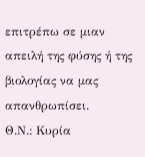επιτρέπω σε μιαν απειλή της φύσης ή της βιολογίας να μας απανθρωπίσει.
Θ.Ν.: Κυρία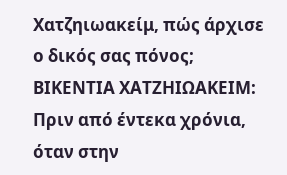Χατζηιωακείμ, πώς άρχισε ο δικός σας πόνος;
ΒΙΚΕΝΤΙΑ ΧΑΤΖΗΙΩΑΚΕΙΜ: Πριν από έντεκα χρόνια, όταν στην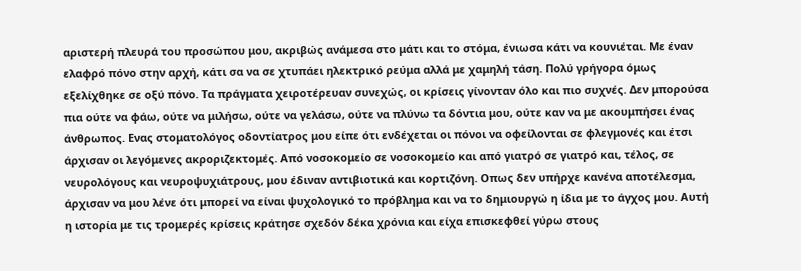αριστερή πλευρά του προσώπου μου, ακριβώς ανάμεσα στο μάτι και το στόμα, ένιωσα κάτι να κουνιέται. Με έναν ελαφρό πόνο στην αρχή, κάτι σα να σε χτυπάει ηλεκτρικό ρεύμα αλλά με χαμηλή τάση. Πολύ γρήγορα όμως εξελίχθηκε σε οξύ πόνο. Τα πράγματα χειροτέρευαν συνεχώς, οι κρίσεις γίνονταν όλο και πιο συχνές. Δεν μπορούσα πια ούτε να φάω, ούτε να μιλήσω, ούτε να γελάσω, ούτε να πλύνω τα δόντια μου, ούτε καν να με ακουμπήσει ένας άνθρωπος. Ενας στοματολόγος οδοντίατρος μου είπε ότι ενδέχεται οι πόνοι να οφείλονται σε φλεγμονές και έτσι άρχισαν οι λεγόμενες ακροριζεκτομές. Από νοσοκομείο σε νοσοκομείο και από γιατρό σε γιατρό και, τέλος, σε νευρολόγους και νευροψυχιάτρους, μου έδιναν αντιβιοτικά και κορτιζόνη. Οπως δεν υπήρχε κανένα αποτέλεσμα, άρχισαν να μου λένε ότι μπορεί να είναι ψυχολογικό το πρόβλημα και να το δημιουργώ η ίδια με το άγχος μου. Αυτή η ιστορία με τις τρομερές κρίσεις κράτησε σχεδόν δέκα χρόνια και είχα επισκεφθεί γύρω στους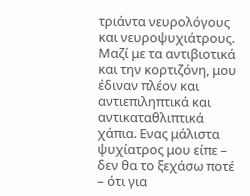τριάντα νευρολόγους και νευροψυχιάτρους. Μαζί με τα αντιβιοτικά και την κορτιζόνη, μου έδιναν πλέον και αντιεπιληπτικά και αντικαταθλιπτικά χάπια. Ενας μάλιστα ψυχίατρος μου είπε – δεν θα το ξεχάσω ποτέ – ότι για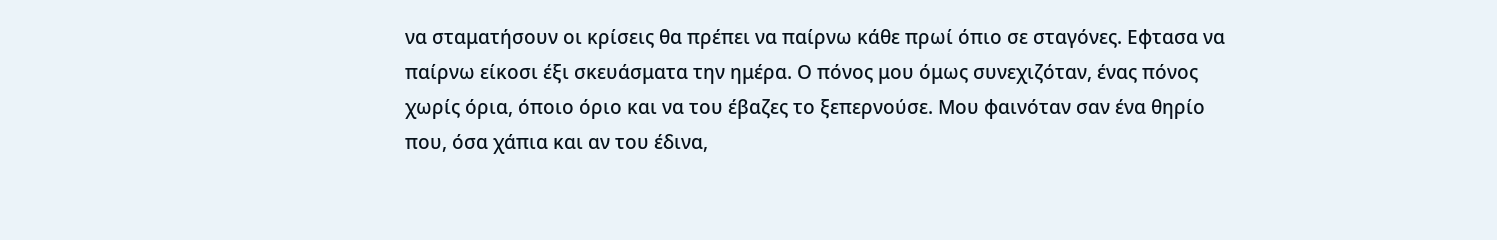να σταματήσουν οι κρίσεις θα πρέπει να παίρνω κάθε πρωί όπιο σε σταγόνες. Εφτασα να παίρνω είκοσι έξι σκευάσματα την ημέρα. Ο πόνος μου όμως συνεχιζόταν, ένας πόνος χωρίς όρια, όποιο όριο και να του έβαζες το ξεπερνούσε. Μου φαινόταν σαν ένα θηρίο που, όσα χάπια και αν του έδινα,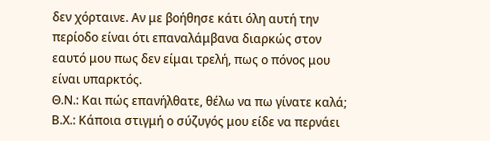δεν χόρταινε. Αν με βοήθησε κάτι όλη αυτή την περίοδο είναι ότι επαναλάμβανα διαρκώς στον εαυτό μου πως δεν είμαι τρελή, πως ο πόνος μου είναι υπαρκτός.
Θ.Ν.: Και πώς επανήλθατε, θέλω να πω γίνατε καλά;
Β.Χ.: Κάποια στιγμή ο σύζυγός μου είδε να περνάει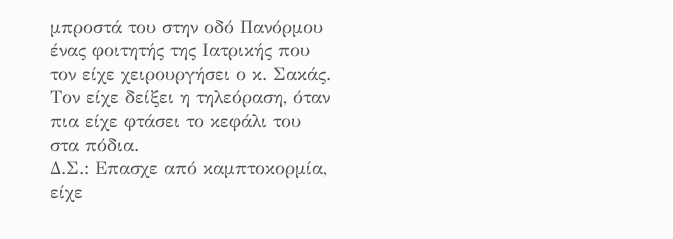μπροστά του στην οδό Πανόρμου ένας φοιτητής της Ιατρικής που τον είχε χειρουργήσει ο κ. Σακάς. Τον είχε δείξει η τηλεόραση, όταν πια είχε φτάσει το κεφάλι του στα πόδια.
Δ.Σ.: Επασχε από καμπτοκορμία, είχε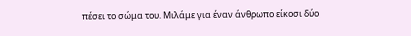πέσει το σώμα του. Μιλάμε για έναν άνθρωπο είκοσι δύο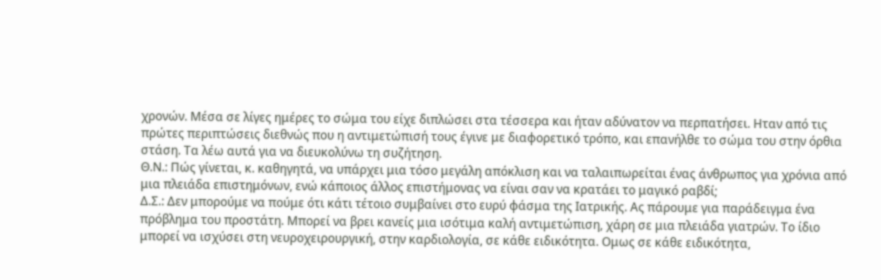χρονών. Μέσα σε λίγες ημέρες το σώμα του είχε διπλώσει στα τέσσερα και ήταν αδύνατον να περπατήσει. Ηταν από τις πρώτες περιπτώσεις διεθνώς που η αντιμετώπισή τους έγινε με διαφορετικό τρόπο, και επανήλθε το σώμα του στην όρθια στάση. Τα λέω αυτά για να διευκολύνω τη συζήτηση.
Θ.Ν.: Πώς γίνεται, κ. καθηγητά, να υπάρχει μια τόσο μεγάλη απόκλιση και να ταλαιπωρείται ένας άνθρωπος για χρόνια από μια πλειάδα επιστημόνων, ενώ κάποιος άλλος επιστήμονας να είναι σαν να κρατάει το μαγικό ραβδί;
Δ.Σ.: Δεν μπορούμε να πούμε ότι κάτι τέτοιο συμβαίνει στο ευρύ φάσμα της Ιατρικής. Ας πάρουμε για παράδειγμα ένα πρόβλημα του προστάτη. Μπορεί να βρει κανείς μια ισότιμα καλή αντιμετώπιση, χάρη σε μια πλειάδα γιατρών. Το ίδιο μπορεί να ισχύσει στη νευροχειρουργική, στην καρδιολογία, σε κάθε ειδικότητα. Ομως σε κάθε ειδικότητα,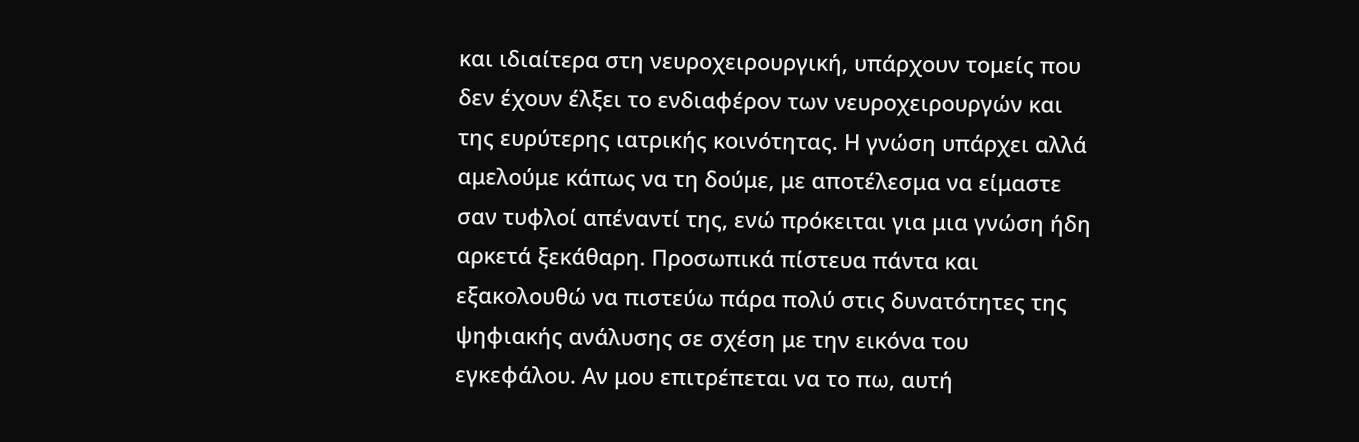και ιδιαίτερα στη νευροχειρουργική, υπάρχουν τομείς που δεν έχουν έλξει το ενδιαφέρον των νευροχειρουργών και της ευρύτερης ιατρικής κοινότητας. Η γνώση υπάρχει αλλά αμελούμε κάπως να τη δούμε, με αποτέλεσμα να είμαστε σαν τυφλοί απέναντί της, ενώ πρόκειται για μια γνώση ήδη αρκετά ξεκάθαρη. Προσωπικά πίστευα πάντα και εξακολουθώ να πιστεύω πάρα πολύ στις δυνατότητες της ψηφιακής ανάλυσης σε σχέση με την εικόνα του εγκεφάλου. Αν μου επιτρέπεται να το πω, αυτή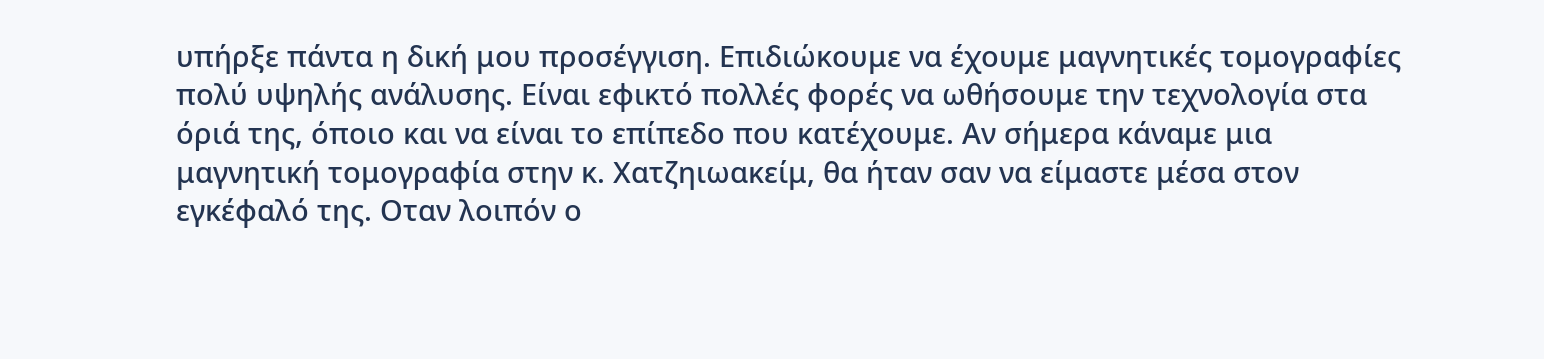υπήρξε πάντα η δική μου προσέγγιση. Επιδιώκουμε να έχουμε μαγνητικές τομογραφίες πολύ υψηλής ανάλυσης. Είναι εφικτό πολλές φορές να ωθήσουμε την τεχνολογία στα όριά της, όποιο και να είναι το επίπεδο που κατέχουμε. Αν σήμερα κάναμε μια μαγνητική τομογραφία στην κ. Χατζηιωακείμ, θα ήταν σαν να είμαστε μέσα στον εγκέφαλό της. Οταν λοιπόν ο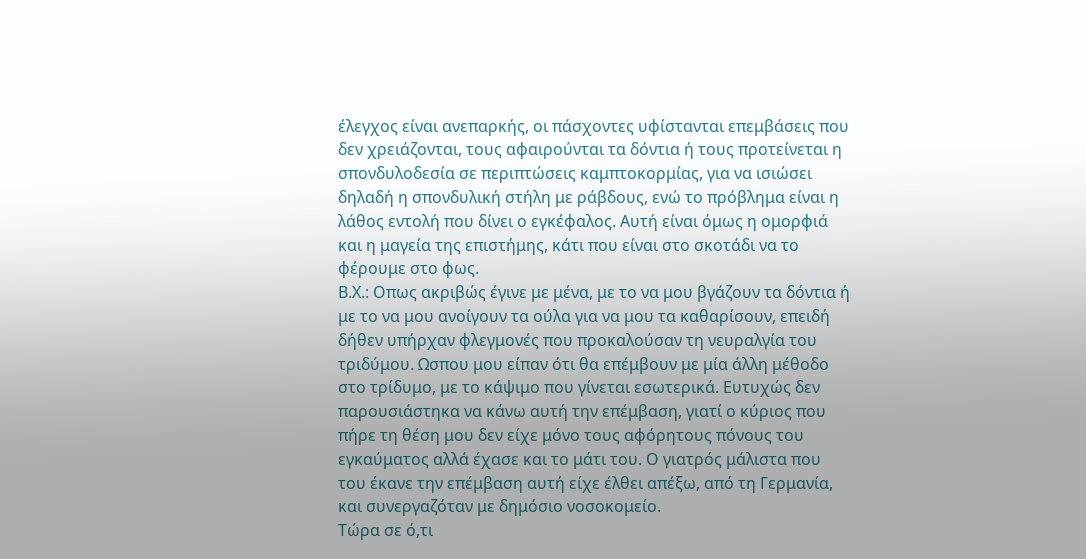έλεγχος είναι ανεπαρκής, οι πάσχοντες υφίστανται επεμβάσεις που δεν χρειάζονται, τους αφαιρούνται τα δόντια ή τους προτείνεται η σπονδυλοδεσία σε περιπτώσεις καμπτοκορμίας, για να ισιώσει δηλαδή η σπονδυλική στήλη με ράβδους, ενώ το πρόβλημα είναι η λάθος εντολή που δίνει ο εγκέφαλος. Αυτή είναι όμως η ομορφιά και η μαγεία της επιστήμης, κάτι που είναι στο σκοτάδι να το φέρουμε στο φως.
Β.Χ.: Οπως ακριβώς έγινε με μένα, με το να μου βγάζουν τα δόντια ή με το να μου ανοίγουν τα ούλα για να μου τα καθαρίσουν, επειδή δήθεν υπήρχαν φλεγμονές που προκαλούσαν τη νευραλγία του τριδύμου. Ωσπου μου είπαν ότι θα επέμβουν με μία άλλη μέθοδο στο τρίδυμο, με το κάψιμο που γίνεται εσωτερικά. Ευτυχώς δεν παρουσιάστηκα να κάνω αυτή την επέμβαση, γιατί ο κύριος που πήρε τη θέση μου δεν είχε μόνο τους αφόρητους πόνους του εγκαύματος αλλά έχασε και το μάτι του. Ο γιατρός μάλιστα που του έκανε την επέμβαση αυτή είχε έλθει απέξω, από τη Γερμανία, και συνεργαζόταν με δημόσιο νοσοκομείο.
Τώρα σε ό,τι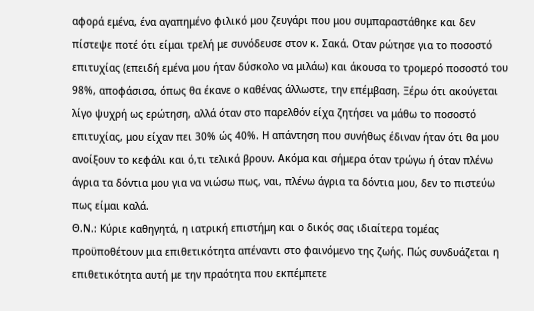αφορά εμένα, ένα αγαπημένο φιλικό μου ζευγάρι που μου συμπαραστάθηκε και δεν πίστεψε ποτέ ότι είμαι τρελή με συνόδευσε στον κ. Σακά. Οταν ρώτησε για το ποσοστό επιτυχίας (επειδή εμένα μου ήταν δύσκολο να μιλάω) και άκουσα το τρομερό ποσοστό του 98%, αποφάσισα, όπως θα έκανε ο καθένας άλλωστε, την επέμβαση. Ξέρω ότι ακούγεται λίγο ψυχρή ως ερώτηση, αλλά όταν στο παρελθόν είχα ζητήσει να μάθω το ποσοστό επιτυχίας, μου είχαν πει 30% ώς 40%. Η απάντηση που συνήθως έδιναν ήταν ότι θα μου ανοίξουν το κεφάλι και ό,τι τελικά βρουν. Ακόμα και σήμερα όταν τρώγω ή όταν πλένω άγρια τα δόντια μου για να νιώσω πως, ναι, πλένω άγρια τα δόντια μου, δεν το πιστεύω πως είμαι καλά.
Θ.Ν.: Κύριε καθηγητά, η ιατρική επιστήμη και ο δικός σας ιδιαίτερα τομέας προϋποθέτουν μια επιθετικότητα απέναντι στο φαινόμενο της ζωής. Πώς συνδυάζεται η επιθετικότητα αυτή με την πραότητα που εκπέμπετε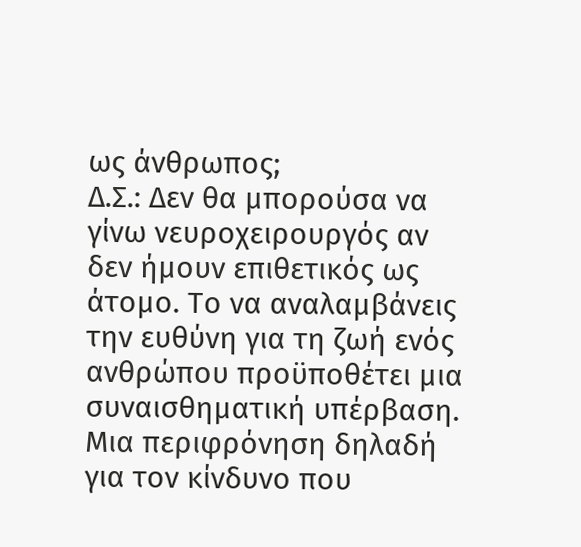ως άνθρωπος;
Δ.Σ.: Δεν θα μπορούσα να γίνω νευροχειρουργός αν δεν ήμουν επιθετικός ως άτομο. Το να αναλαμβάνεις την ευθύνη για τη ζωή ενός ανθρώπου προϋποθέτει μια συναισθηματική υπέρβαση. Μια περιφρόνηση δηλαδή για τον κίνδυνο που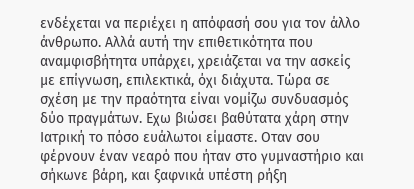ενδέχεται να περιέχει η απόφασή σου για τον άλλο άνθρωπο. Αλλά αυτή την επιθετικότητα που αναμφισβήτητα υπάρχει, χρειάζεται να την ασκείς με επίγνωση, επιλεκτικά, όχι διάχυτα. Τώρα σε σχέση με την πραότητα είναι νομίζω συνδυασμός δύο πραγμάτων. Εχω βιώσει βαθύτατα χάρη στην Ιατρική το πόσο ευάλωτοι είμαστε. Οταν σου φέρνουν έναν νεαρό που ήταν στο γυμναστήριο και σήκωνε βάρη, και ξαφνικά υπέστη ρήξη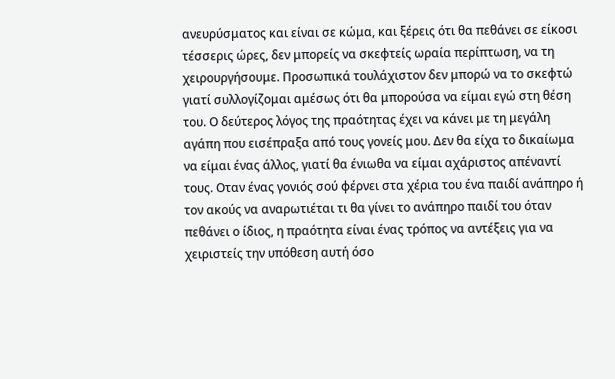ανευρύσματος και είναι σε κώμα, και ξέρεις ότι θα πεθάνει σε είκοσι τέσσερις ώρες, δεν μπορείς να σκεφτείς ωραία περίπτωση, να τη χειρουργήσουμε. Προσωπικά τουλάχιστον δεν μπορώ να το σκεφτώ γιατί συλλογίζομαι αμέσως ότι θα μπορούσα να είμαι εγώ στη θέση του. Ο δεύτερος λόγος της πραότητας έχει να κάνει με τη μεγάλη αγάπη που εισέπραξα από τους γονείς μου. Δεν θα είχα το δικαίωμα να είμαι ένας άλλος, γιατί θα ένιωθα να είμαι αχάριστος απέναντί τους. Οταν ένας γονιός σού φέρνει στα χέρια του ένα παιδί ανάπηρο ή τον ακούς να αναρωτιέται τι θα γίνει το ανάπηρο παιδί του όταν πεθάνει ο ίδιος, η πραότητα είναι ένας τρόπος να αντέξεις για να χειριστείς την υπόθεση αυτή όσο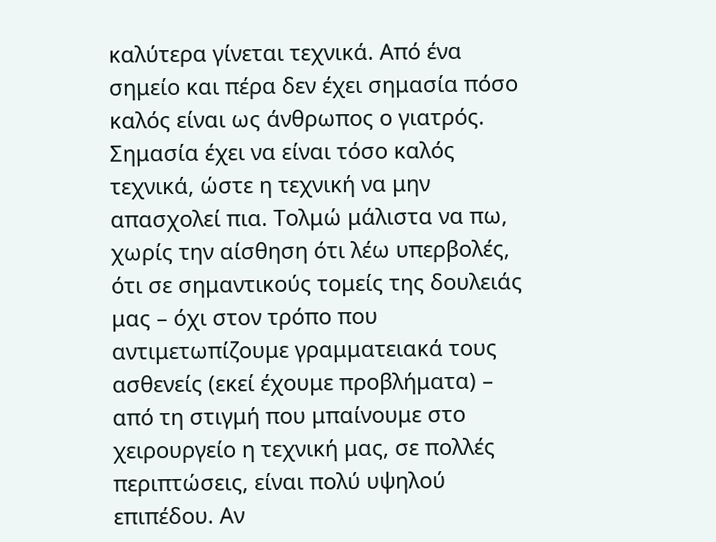καλύτερα γίνεται τεχνικά. Από ένα σημείο και πέρα δεν έχει σημασία πόσο καλός είναι ως άνθρωπος ο γιατρός. Σημασία έχει να είναι τόσο καλός τεχνικά, ώστε η τεχνική να μην απασχολεί πια. Τολμώ μάλιστα να πω, χωρίς την αίσθηση ότι λέω υπερβολές, ότι σε σημαντικούς τομείς της δουλειάς μας – όχι στον τρόπο που αντιμετωπίζουμε γραμματειακά τους ασθενείς (εκεί έχουμε προβλήματα) – από τη στιγμή που μπαίνουμε στο χειρουργείο η τεχνική μας, σε πολλές περιπτώσεις, είναι πολύ υψηλού επιπέδου. Αν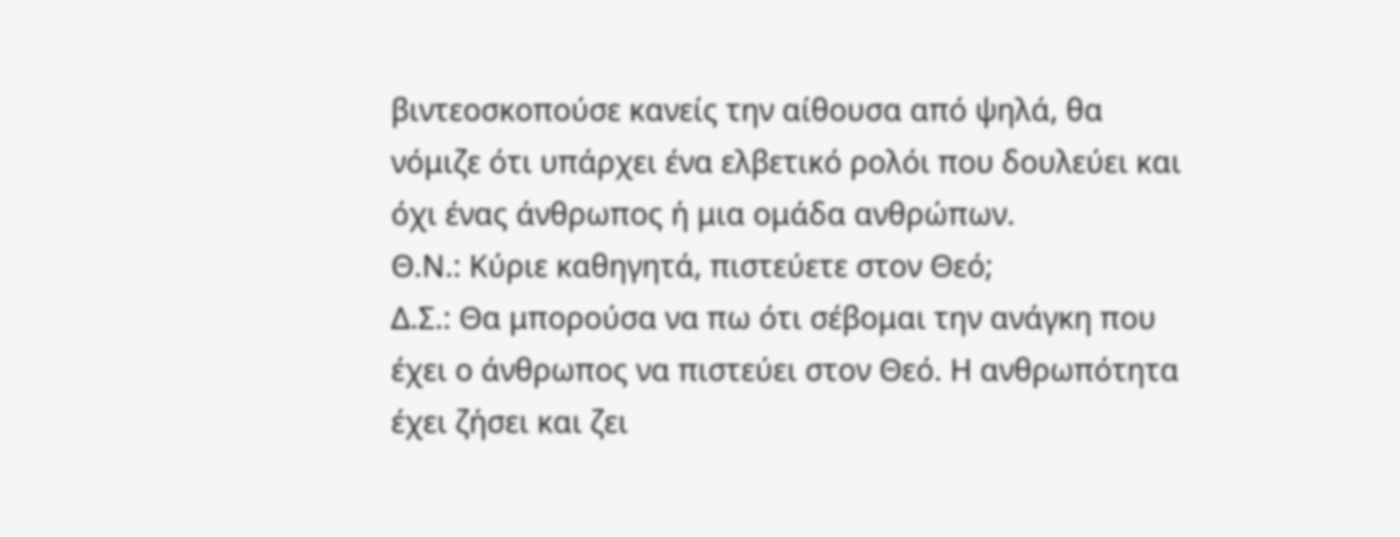βιντεοσκοπούσε κανείς την αίθουσα από ψηλά, θα νόμιζε ότι υπάρχει ένα ελβετικό ρολόι που δουλεύει και όχι ένας άνθρωπος ή μια ομάδα ανθρώπων.
Θ.Ν.: Κύριε καθηγητά, πιστεύετε στον Θεό;
Δ.Σ.: Θα μπορούσα να πω ότι σέβομαι την ανάγκη που έχει ο άνθρωπος να πιστεύει στον Θεό. Η ανθρωπότητα έχει ζήσει και ζει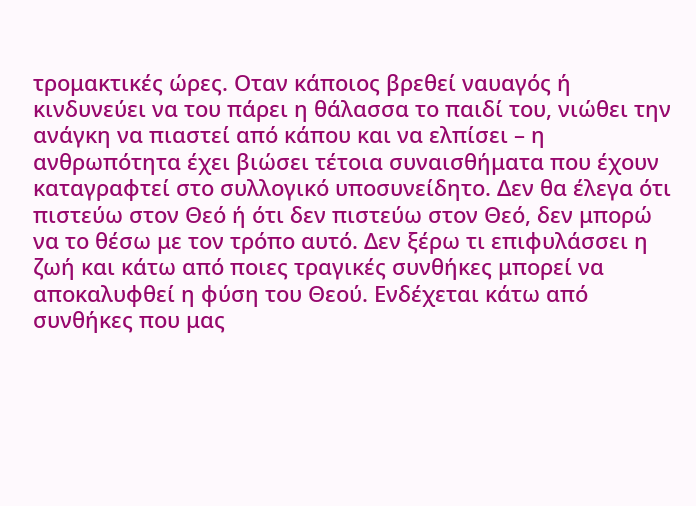τρομακτικές ώρες. Οταν κάποιος βρεθεί ναυαγός ή κινδυνεύει να του πάρει η θάλασσα το παιδί του, νιώθει την ανάγκη να πιαστεί από κάπου και να ελπίσει – η ανθρωπότητα έχει βιώσει τέτοια συναισθήματα που έχουν καταγραφτεί στο συλλογικό υποσυνείδητο. Δεν θα έλεγα ότι πιστεύω στον Θεό ή ότι δεν πιστεύω στον Θεό, δεν μπορώ να το θέσω με τον τρόπο αυτό. Δεν ξέρω τι επιφυλάσσει η ζωή και κάτω από ποιες τραγικές συνθήκες μπορεί να αποκαλυφθεί η φύση του Θεού. Ενδέχεται κάτω από συνθήκες που μας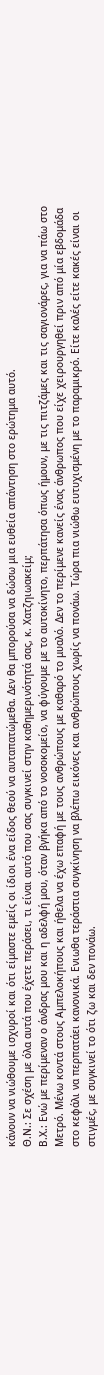κάνουν να νιώθουμε ισχυροί και ότι είμαστε εμείς οι ίδιοι ένα είδος θεού να αυταπατώμεθα. Δεν θα μπορούσα να δώσω μια ευθεία απάντηση στο ερώτημα αυτό.
Θ.Ν.: Σε σχέση με όλα αυτά που έχετε περάσει, τι είναι αυτό που σας συγκινεί στην καθημερινότητά σας, κ. Χατζηιωακείμ;
Β.Χ.: Ενώ με περίμεναν ο άνδρας μου και η αδελφή μου, όταν βγήκα από το νοσοκομείο, να φύγουμε με το αυτοκίνητο, περπάτησα όπως ήμουν, με τις πιτζάμες και τις σαγιονάρες, για να πάω στο Μετρό. Μένω κοντά στους Αμπελοκήπους και ήθελα να έχω επαφή με τους ανθρώπους με καθαρό το μυαλό. Δεν το περίμενε κανείς ένας άνθρωπος που είχε χειρουργηθεί πριν από μία εβδομάδα στο κεφάλι να περπατάει κανονικά. Ενιωθα τεράστια συγκίνηση να βλέπω εικόνες και ανθρώπους χωρίς να πονάω. Τώρα πια νιώθω ευτυχισμένη με το παραμικρό. Είτε καλές είτε κακές είναι οι στιγμές, με συγκινεί το ότι ζω και δεν πονάω.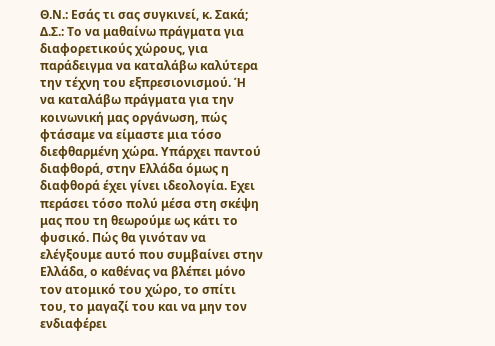Θ.Ν.: Εσάς τι σας συγκινεί, κ. Σακά;
Δ.Σ.: Το να μαθαίνω πράγματα για διαφορετικούς χώρους, για παράδειγμα να καταλάβω καλύτερα την τέχνη του εξπρεσιονισμού. Ή να καταλάβω πράγματα για την κοινωνική μας οργάνωση, πώς φτάσαμε να είμαστε μια τόσο διεφθαρμένη χώρα. Υπάρχει παντού διαφθορά, στην Ελλάδα όμως η διαφθορά έχει γίνει ιδεολογία. Εχει περάσει τόσο πολύ μέσα στη σκέψη μας που τη θεωρούμε ως κάτι το φυσικό. Πώς θα γινόταν να ελέγξουμε αυτό που συμβαίνει στην Ελλάδα, ο καθένας να βλέπει μόνο τον ατομικό του χώρο, το σπίτι του, το μαγαζί του και να μην τον ενδιαφέρει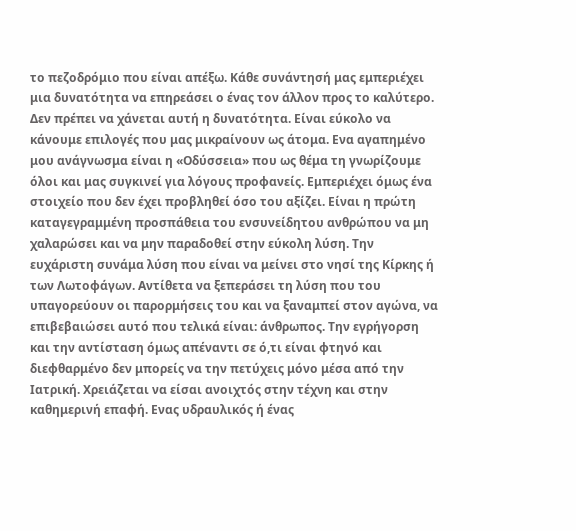το πεζοδρόμιο που είναι απέξω. Κάθε συνάντησή μας εμπεριέχει μια δυνατότητα να επηρεάσει ο ένας τον άλλον προς το καλύτερο. Δεν πρέπει να χάνεται αυτή η δυνατότητα. Είναι εύκολο να κάνουμε επιλογές που μας μικραίνουν ως άτομα. Ενα αγαπημένο μου ανάγνωσμα είναι η «Οδύσσεια» που ως θέμα τη γνωρίζουμε όλοι και μας συγκινεί για λόγους προφανείς. Εμπεριέχει όμως ένα στοιχείο που δεν έχει προβληθεί όσο του αξίζει. Είναι η πρώτη καταγεγραμμένη προσπάθεια του ενσυνείδητου ανθρώπου να μη χαλαρώσει και να μην παραδοθεί στην εύκολη λύση. Την ευχάριστη συνάμα λύση που είναι να μείνει στο νησί της Κίρκης ή των Λωτοφάγων. Αντίθετα να ξεπεράσει τη λύση που του υπαγορεύουν οι παρορμήσεις του και να ξαναμπεί στον αγώνα, να επιβεβαιώσει αυτό που τελικά είναι: άνθρωπος. Την εγρήγορση και την αντίσταση όμως απέναντι σε ό,τι είναι φτηνό και διεφθαρμένο δεν μπορείς να την πετύχεις μόνο μέσα από την Ιατρική. Χρειάζεται να είσαι ανοιχτός στην τέχνη και στην καθημερινή επαφή. Ενας υδραυλικός ή ένας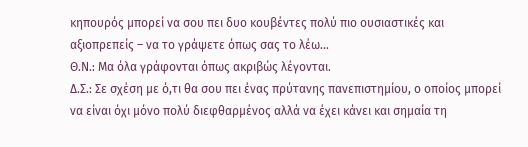κηπουρός μπορεί να σου πει δυο κουβέντες πολύ πιο ουσιαστικές και αξιοπρεπείς – να το γράψετε όπως σας το λέω…
Θ.Ν.: Μα όλα γράφονται όπως ακριβώς λέγονται.
Δ.Σ.: Σε σχέση με ό,τι θα σου πει ένας πρύτανης πανεπιστημίου, ο οποίος μπορεί να είναι όχι μόνο πολύ διεφθαρμένος αλλά να έχει κάνει και σημαία τη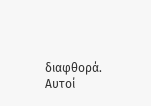διαφθορά. Αυτοί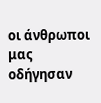οι άνθρωποι μας οδήγησαν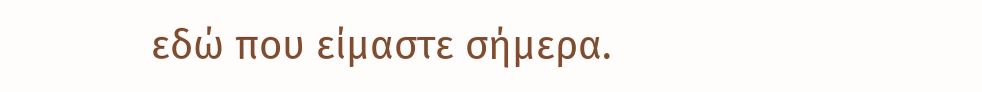εδώ που είμαστε σήμερα.